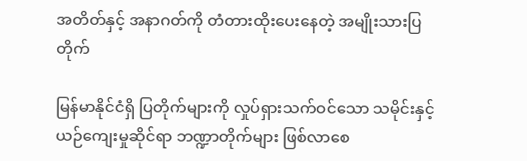အတိတ်နှင့် အနာဂတ်ကို တံတားထိုးပေးနေတဲ့ အမျိုးသားပြတိုက်

မြန်မာနိုင်ငံရှိ ပြတိုက်များကို လှုပ်ရှားသက်ဝင်သော သမိုင်းနှင့် ယဉ်ကျေးမှုဆိုင်ရာ ဘဏ္ဍာတိုက်များ ဖြစ်လာစေ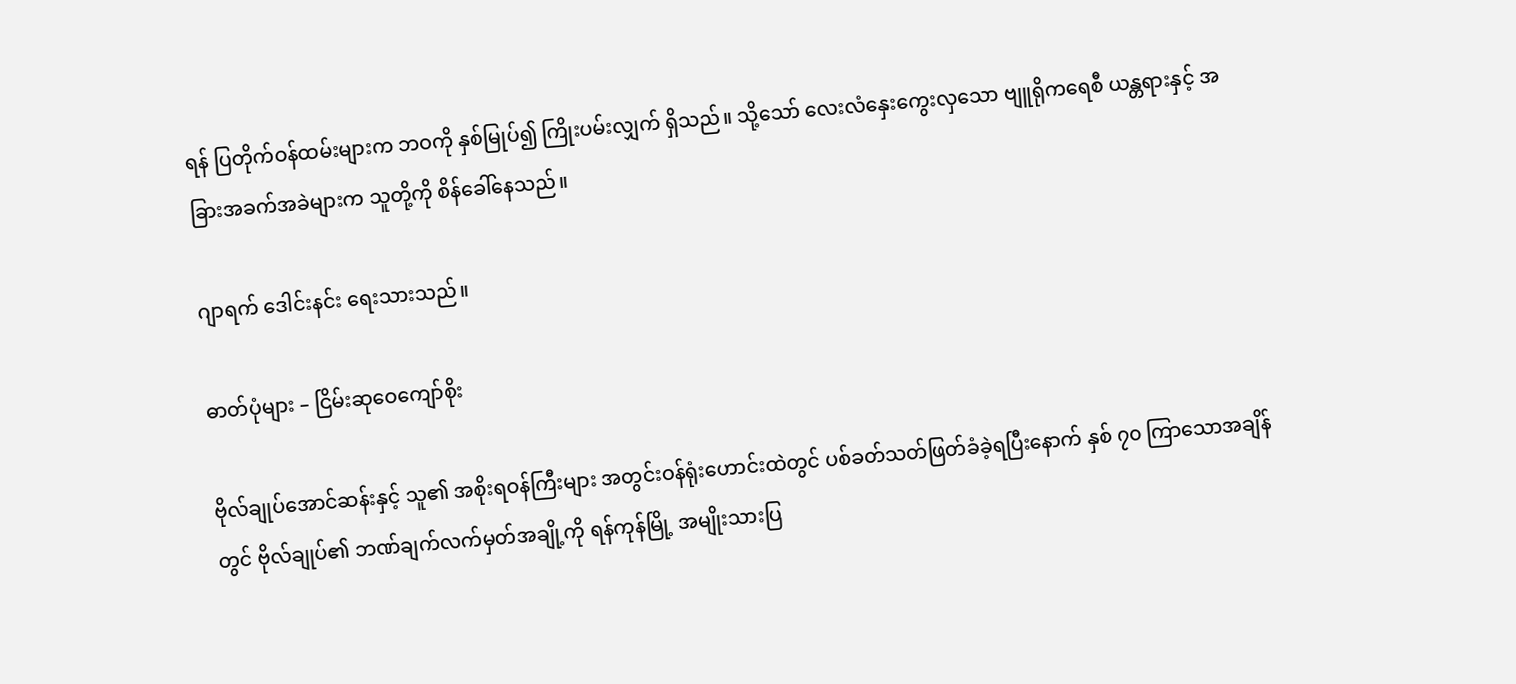ရန် ပြတိုက်ဝန်ထမ်းများက ဘဝကို နှစ်မြုပ်၍ ကြိုးပမ်းလျှက် ရှိသည်။ သို့သော် လေးလံနှေးကွေးလှသော ဗျူရိုကရေစီ ယန္တရားနှင့် အခြားအခက်အခဲများက သူတို့ကို စိန်ခေါ်နေသည်။

ဂျာရက် ဒေါင်းနင်း ရေးသားသည်။

ဓာတ်ပုံများ – ငြိမ်းဆုဝေကျော်စိုး

ဗိုလ်ချုပ်အောင်ဆန်းနှင့် သူ၏ အစိုးရဝန်ကြီးများ အတွင်းဝန်ရုံးဟောင်းထဲတွင် ပစ်ခတ်သတ်ဖြတ်ခံခဲ့ရပြီးနောက် နှစ် ၇၀ ကြာသောအချိန်တွင် ဗိုလ်ချုပ်၏ ဘဏ်ချက်လက်မှတ်အချို့ကို ရန်ကုန်မြို့ အမျိုးသားပြ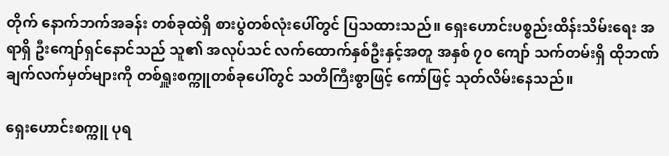တိုက် နောက်ဘက်အခန်း တစ်ခုထဲရှိ စားပွဲတစ်လုံးပေါ်တွင် ပြသထားသည်။ ရှေးဟောင်းပစ္စည်းထိန်းသိမ်းရေး အရာရှိ ဦးကျော်ရှင်နောင်သည် သူ၏ အလုပ်သင် လက်ထောက်နှစ်ဦးနှင့်အတူ အနှစ် ၇၀ ကျော် သက်တမ်းရှိ ထိုဘဏ်ချက်လက်မှတ်များကို တစ်ရှူးစက္ကူတစ်ခုပေါ်တွင် သတိကြီးစွာဖြင့် ကော်ဖြင့် သုတ်လိမ်းနေသည်။

ရှေးဟောင်းစက္ကူ ပုရ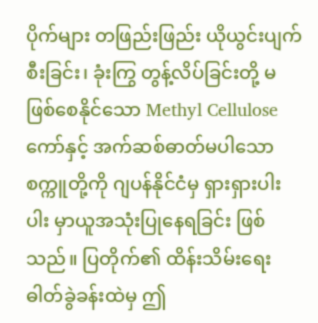ပိုက်များ တဖြည်းဖြည်း ယိုယွင်းပျက်စီးခြင်း၊ ခုံးကြွ တွန့်လိပ်ခြင်းတို့ မဖြစ်စေနိုင်သော Methyl Cellulose ကော်နှင့် အက်ဆစ်ဓာတ်မပါသော စက္ကူတို့ကို ဂျပန်နိုင်ငံမှ ရှားရှားပါးပါး မှာယူအသုံးပြုနေရခြင်း ဖြစ်သည်။ ပြတိုက်၏ ထိန်းသိမ်းရေးဓါတ်ခွဲခန်းထဲမှ ဤ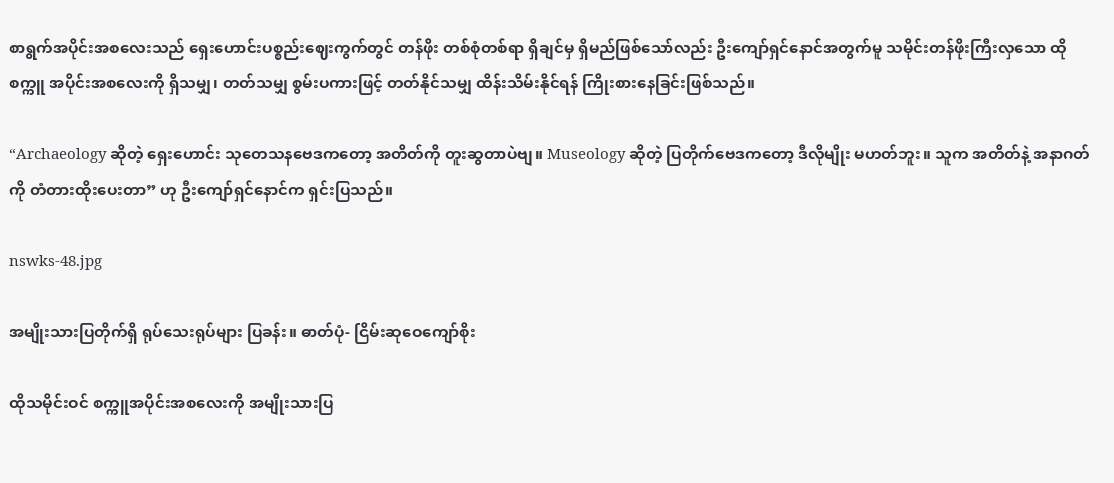စာရွက်အပိုင်းအစလေးသည် ရှေးဟောင်းပစ္စည်းဈေးကွက်တွင် တန်ဖိုး တစ်စုံတစ်ရာ ရှိချင်မှ ရှိမည်ဖြစ်သော်လည်း ဦးကျော်ရှင်နောင်အတွက်မူ သမိုင်းတန်ဖိုးကြီးလှသော ထိုစက္ကူ အပိုင်းအစလေးကို ရှိသမျှ၊ တတ်သမျှ စွမ်းပကားဖြင့် တတ်နိုင်သမျှ ထိန်းသိမ်းနိုင်ရန် ကြိုးစားနေခြင်းဖြစ်သည်။

“Archaeology ဆိုတဲ့ ရှေးဟောင်း သုတေသနဗေဒကတော့ အတိတ်ကို တူးဆွတာပဲဗျ။ Museology ဆိုတဲ့ ပြတိုက်ဗေဒကတော့ ဒီလိုမျိုး မဟတ်ဘူး။ သူက အတိတ်နဲ့ အနာဂတ်ကို တံတားထိုးပေးတာ” ဟု ဦးကျော်ရှင်နောင်က ရှင်းပြသည်။

nswks-48.jpg

အမျိုးသားပြတိုက်ရှိ ရုပ်သေးရုပ်များ ပြခန်း။ ဓာတ်ပုံ- ငြိမ်းဆုဝေကျော်စိုး

ထိုသမိုင်းဝင် စက္ကူအပိုင်းအစလေးကို အမျိုးသားပြ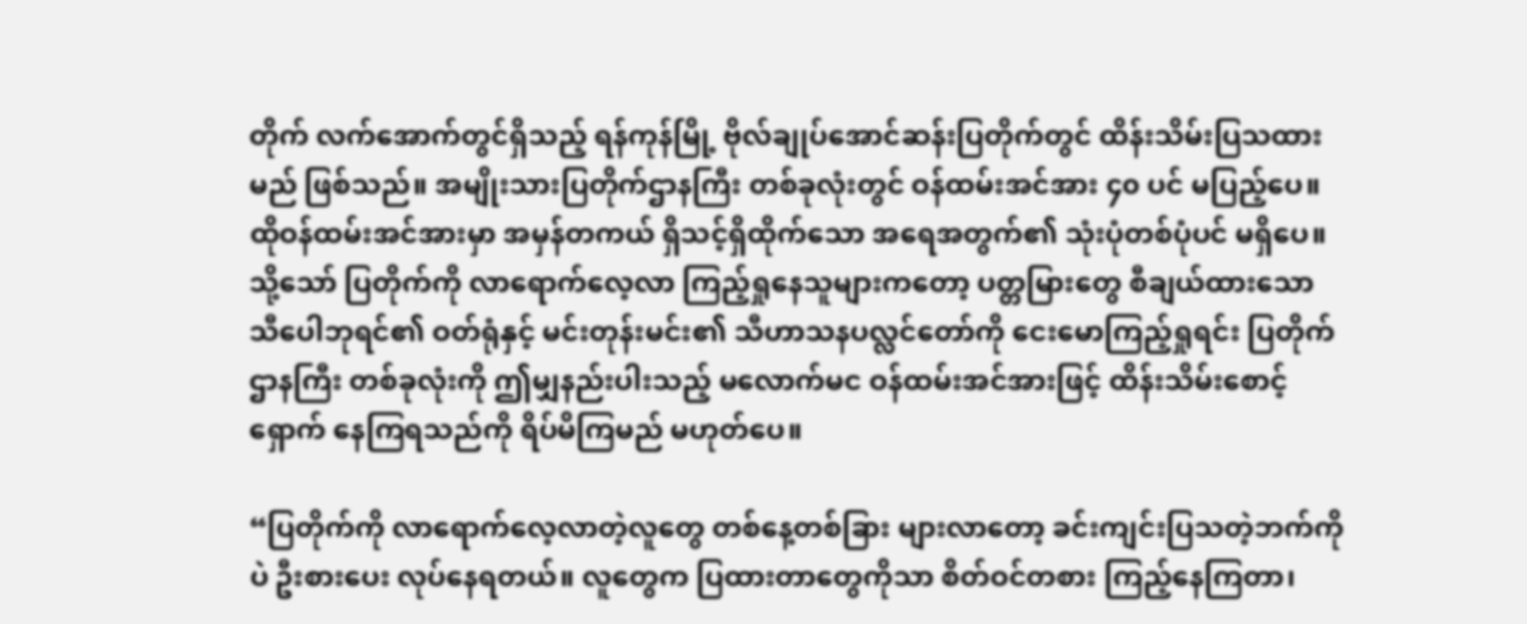တိုက် လက်အောက်တွင်ရှိသည့် ရန်ကုန်မြို့ ဗိုလ်ချုပ်အောင်ဆန်းပြတိုက်တွင် ထိန်းသိမ်းပြသထားမည် ဖြစ်သည်။ အမျိုးသားပြတိုက်ဌာနကြီး တစ်ခုလုံးတွင် ဝန်ထမ်းအင်အား ၄၀ ပင် မပြည့်ပေ။ ထိုဝန်ထမ်းအင်အားမှာ အမှန်တကယ် ရှိသင့်ရှိထိုက်သော အရေအတွက်၏ သုံးပုံတစ်ပုံပင် မရှိပေ။ သို့သော် ပြတိုက်ကို လာရောက်လေ့လာ ကြည့်ရှုနေသူများကတော့ ပတ္တမြားတွေ စီချယ်ထားသော သီပေါဘုရင်၏ ဝတ်ရုံနှင့် မင်းတုန်းမင်း၏ သီဟာသနပလ္လင်တော်ကို ငေးမောကြည့်ရှုရင်း ပြတိုက်ဌာနကြီး တစ်ခုလုံးကို ဤမျှနည်းပါးသည့် မလောက်မင ဝန်ထမ်းအင်အားဖြင့် ထိန်းသိမ်းစောင့်ရှောက် နေကြရသည်ကို ရိပ်မိကြမည် မဟုတ်ပေ။

“ပြတိုက်ကို လာရောက်လေ့လာတဲ့လူတွေ တစ်နေ့တစ်ခြား များလာတော့ ခင်းကျင်းပြသတဲ့ဘက်ကိုပဲ ဦးစားပေး လုပ်နေရတယ်။ လူတွေက ပြထားတာတွေကိုသာ စိတ်ဝင်တစား ကြည့်နေကြတာ၊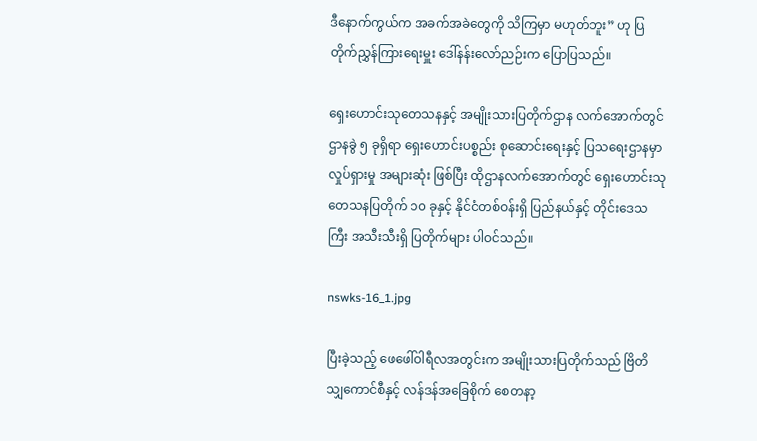ဒီနောက်ကွယ်က အခက်အခဲတွေကို သိကြမှာ မဟုတ်ဘူး” ဟု ပြတိုက်ညွှန်ကြားရေးမှူး ဒေါ်နန်းလော်ညဉ်းက ပြောပြသည်။

ရှေးဟောင်းသုတေသနနှင့် အမျိုးသားပြတိုက်ဌာန လက်အောက်တွင် ဌာနခွဲ ၅ ခုရှိရာ ရှေးဟောင်းပစ္စည်း စုဆောင်းရေးနှင့် ပြသရေးဌာနမှာ လှုပ်ရှားမှု အများဆုံး ဖြစ်ပြီး ထိုဌာနလက်အောက်တွင် ရှေးဟောင်းသုတေသနပြတိုက် ၁၀ ခုနှင့် နိုင်ငံတစ်ဝန်းရှိ ပြည်နယ်နှင့် တိုင်းဒေသကြီး အသီးသီးရှိ ပြတိုက်များ ပါဝင်သည်။

nswks-16_1.jpg

ပြီးခဲ့သည့် ဖေဖေါ်ဝါရီလအတွင်းက အမျိုးသားပြတိုက်သည် ဗြိတိသျှကောင်စီနှင့် လန်ဒန်အခြေစိုက် စေတနာ့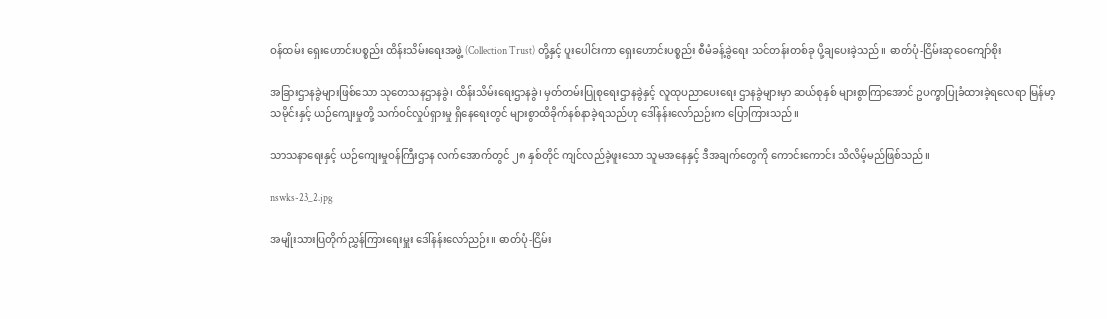ဝန်ထမ်း ရှေးဟောင်းပစ္စည်း ထိန်းသိမ်းရေးအဖွဲ့ (Collection Trust) တို့နှင့် ပူးပေါင်းကာ ရှေးဟောင်းပစ္စည်း စီမံခန့်ခွဲရေး သင်တန်းတစ်ခု ပို့ချပေးခဲ့သည်။ ဓာတ်ပုံ-ငြိမ်းဆုဝေကျော်စိုး

အခြားဌာနခွဲများဖြစ်သော သုတေသနဌာနခွဲ၊ ထိန်းသိမ်းရေးဌာနခွဲ၊ မှတ်တမ်းပြုစုရေးဌာနခွဲနှင့် လူထုပညာပေးရေး ဌာနခွဲများမှာ ဆယ်စုနှစ် များစွာကြာအောင် ဥပက္ခာပြုခံထားခဲ့ရလေရာ မြန်မာ့သမိုင်းနှင့် ယဉ်ကျေးမှုတို့ သက်ဝင်လှုပ်ရှားမှု ရှိနေရေးတွင် များစွာထိခိုက်နစ်နာခဲ့ရသည်ဟု ဒေါ်နန်းလော်ညဉ်းက ပြောကြားသည်။

သာသနာရေးနှင့် ယဉ်ကျေးမှုဝန်ကြီးဌာန လက်အောက်တွင် ၂၈ နှစ်တိုင် ကျင်လည်ခဲ့ဖူးသော သူမအနေနှင့် ဒီအချက်တွေကို ကောင်းကောင်း သိလိမ့်မည်ဖြစ်သည်။

nswks-23_2.jpg

အမျိုးသားပြတိုက်ညွှန်ကြားရေးမှူး ဒေါ်နန်းလော်ညဉ်း။ ဓာတ်ပုံ-ငြိမ်း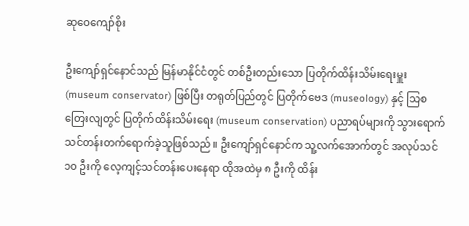ဆုဝေကျော်စိုး

ဦးကျော်ရှင်နောင်သည် မြန်မာနိုင်ငံတွင် တစ်ဦးတည်းသော ပြတိုက်ထိန်းသိမ်းရေးမှူး (museum conservator) ဖြစ်ပြီး တရုတ်ပြည်တွင် ပြတိုက်ဗေဒ (museology) နှင့် သြစတြေးလျတွင် ပြတိုက်ထိန်းသိမ်းရေး (museum conservation) ပညာရပ်များကို သွားရောက် သင်တန်းတက်ရောက်ခဲ့သူဖြစ်သည်။ ဦးကျော်ရှင်နောင်က သူ့လက်အောက်တွင် အလုပ်သင် ၁၀ ဦးကို လေ့ကျင့်သင်တန်းပေးနေရာ ထိုအထဲမှ ၈ ဦးကို ထိန်း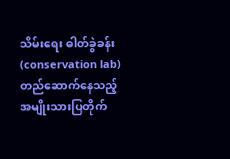သိမ်းရေး ဓါတ်ခွဲခန်း (conservation lab) တည်ဆောက်နေသည့် အမျိုးသားပြတိုက်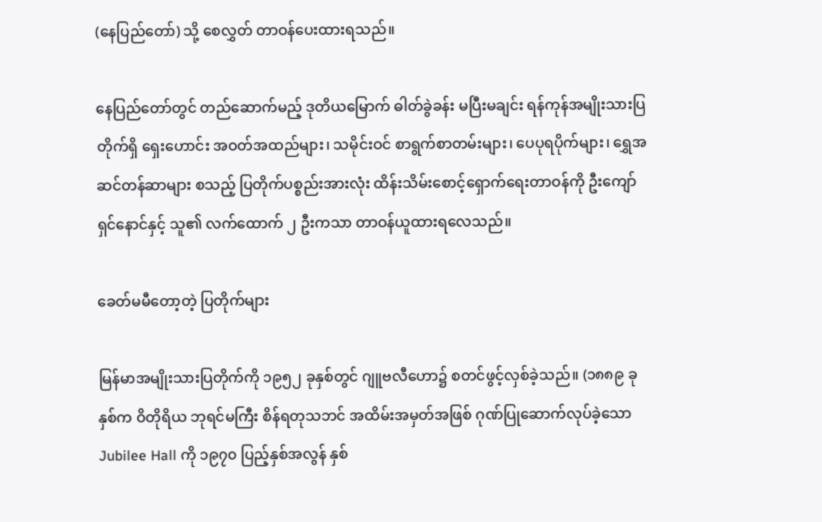(နေပြည်တော်) သို့ စေလွှတ် တာဝန်ပေးထားရသည်။

နေပြည်တော်တွင် တည်ဆောက်မည့် ဒုတိယမြောက် ဓါတ်ခွဲခန်း မပြီးမချင်း ရန်ကုန်အမျိုးသားပြတိုက်ရှိ ရှေးဟောင်း အဝတ်အထည်များ၊ သမိုင်းဝင် စာရွက်စာတမ်းများ၊ ပေပုရပိုက်များ၊ ရွှေအဆင်တန်ဆာများ စသည့် ပြတိုက်ပစ္စည်းအားလုံး ထိန်းသိမ်းစောင့်ရှောက်ရေးတာဝန်ကို ဦးကျော်ရှင်နောင်နှင့် သူ၏ လက်ထောက် ၂ ဦးကသာ တာဝန်ယူထားရလေသည်။

ခေတ်မမီတော့တဲ့ ပြတိုက်များ

မြန်မာအမျိုးသားပြတိုက်ကို ၁၉၅၂ ခုနှစ်တွင် ဂျူဗလီဟော၌ စတင်ဖွင့်လှစ်ခဲ့သည်။ (၁၈၈၉ ခုနှစ်က ဝိတိုရိယ ဘုရင်မကြီး စိန်ရတုသဘင် အထိမ်းအမှတ်အဖြစ် ဂုဏ်ပြုဆောက်လုပ်ခဲ့သော Jubilee Hall ကို ၁၉၇၀ ပြည့်နှစ်အလွန် နှစ်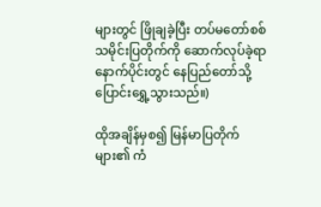များတွင် ဖြိုချခဲ့ပြီး တပ်မတော်စစ်သမိုင်းပြတိုက်ကို ဆောက်လုပ်ခဲ့ရာ နောက်ပိုင်းတွင် နေပြည်တော်သို့ ပြောင်းရွှေ့သွားသည်။)

ထိုအချိန်မှစ၍ မြန်မာပြတိုက်များ၏ ကံ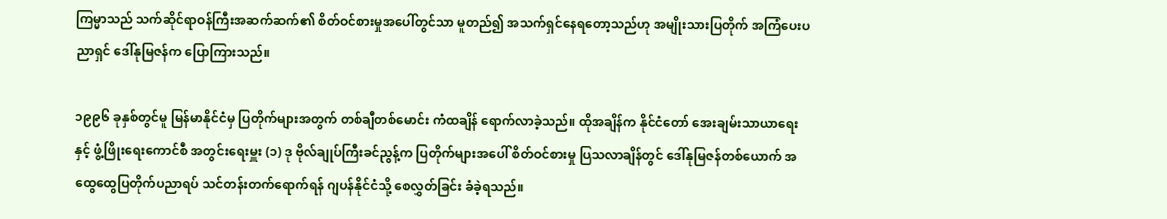ကြမ္မာသည် သက်ဆိုင်ရာဝန်ကြီးအဆက်ဆက်၏ စိတ်ဝင်စားမှုအပေါ်တွင်သာ မူတည်၍ အသက်ရှင်နေရတော့သည်ဟု အမျိုးသားပြတိုက် အကြံပေးပညာရှင် ဒေါ်နုမြဇန်က ပြောကြားသည်။

၁၉၉၆ ခုနှစ်တွင်မူ မြန်မာနိုင်ငံမှ ပြတိုက်များအတွက် တစ်ချီတစ်မောင်း ကံထချိန် ရောက်လာခဲ့သည်။ ထိုအချိန်က နိုင်ငံတော် အေးချမ်းသာယာရေးနှင့် ဖွံ့ဖြိုးရေးကောင်စီ အတွင်းရေးမှူး (၁) ဒု ဗိုလ်ချုပ်ကြီးခင်ညွန့်က ပြတိုက်များအပေါ် စိတ်ဝင်စားမှု ပြသလာချိန်တွင် ဒေါ်နုမြဇန်တစ်ယောက် အထွေထွေပြတိုက်ပညာရပ် သင်တန်းတက်ရောက်ရန် ဂျပန်နိုင်ငံသို့ စေလွှတ်ခြင်း ခံခဲ့ရသည်။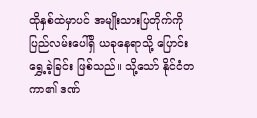ထိုနှစ်ထဲမှာပင် အမျိုးသားပြတိုက်ကို ပြည်လမ်းပေါ်ရှိ ယခုနေရာသို့ ပြောင်းရွှေ့ခဲ့ခြင်း ဖြစ်သည်။ သို့သော် နိုင်ငံတကာ၏ ဒဏ်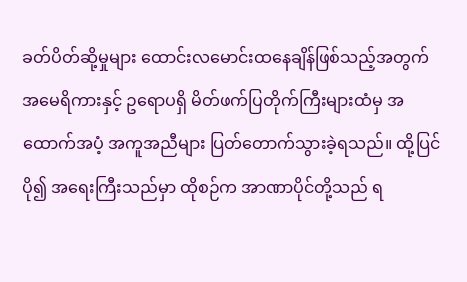ခတ်ပိတ်ဆို့မှုများ ထောင်းလမောင်းထနေချိန်ဖြစ်သည့်အတွက် အမေရိကားနှင့် ဥရောပရှိ မိတ်ဖက်ပြတိုက်ကြီးများထံမှ အထောက်အပံ့ အကူအညီများ ပြတ်တောက်သွားခဲ့ရသည်။ ထို့ပြင် ပို၍ အရေးကြီးသည်မှာ ထိုစဉ်က အာဏာပိုင်တို့သည် ရ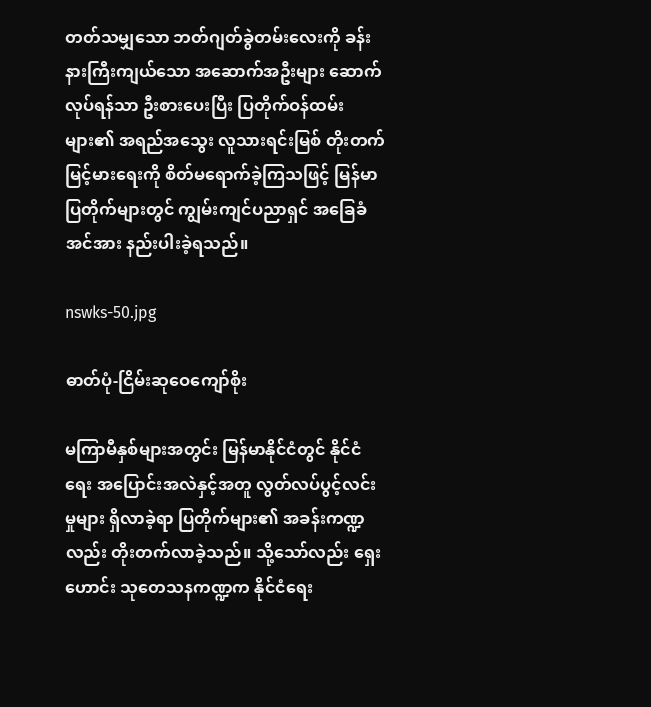တတ်သမျှသော ဘတ်ဂျတ်ခွဲတမ်းလေးကို ခန်းနားကြီးကျယ်သော အဆောက်အဦးများ ဆောက်လုပ်ရန်သာ ဦးစားပေးပြီး ပြတိုက်ဝန်ထမ်းများ၏ အရည်အသွေး လူသားရင်းမြစ် တိုးတက်မြင့်မားရေးကို စိတ်မရောက်ခဲ့ကြသဖြင့် မြန်မာပြတိုက်များတွင် ကျွမ်းကျင်ပညာရှင် အခြေခံအင်အား နည်းပါးခဲ့ရသည်။

nswks-50.jpg

ဓာတ်ပုံ-ငြိမ်းဆုဝေကျော်စိုး

မကြာမီနှစ်များအတွင်း မြန်မာနိုင်ငံတွင် နိုင်ငံရေး အပြောင်းအလဲနှင့်အတူ လွတ်လပ်ပွင့်လင်းမှုများ ရှိလာခဲ့ရာ ပြတိုက်များ၏ အခန်းကဏ္ဍလည်း တိုးတက်လာခဲ့သည်။ သို့သော်လည်း ရှေးဟောင်း သုတေသနကဏ္ဍက နိုင်ငံရေး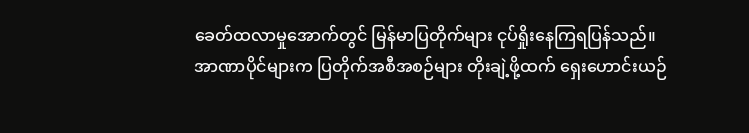ခေတ်ထလာမှုအောက်တွင် မြန်မာပြတိုက်များ ငုပ်ရှိုးနေကြရပြန်သည်။ အာဏာပိုင်များက ပြတိုက်အစီအစဉ်များ တိုးချဲ့ဖို့ထက် ရှေးဟောင်းယဉ်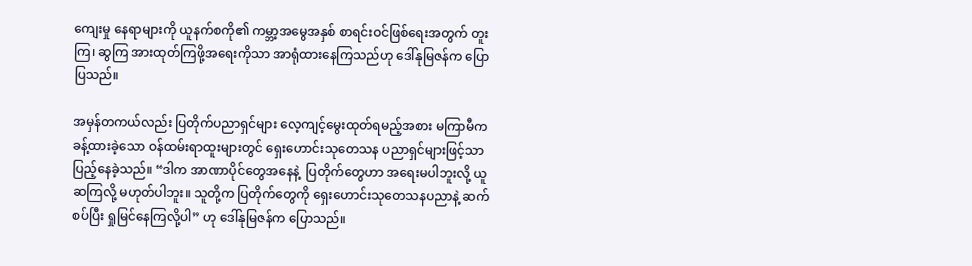ကျေးမှု နေရာများကို ယူနက်စကို၏ ကမ္ဘာ့အမွေအနှစ် စာရင်းဝင်ဖြစ်ရေးအတွက် တူးကြ၊ ဆွကြ အားထုတ်ကြဖို့အရေးကိုသာ အာရုံထားနေကြသည်ဟု ဒေါ်နုမြဇန်က ပြောပြသည်။

အမှန်တကယ်လည်း ပြတိုက်ပညာရှင်များ လေ့ကျင့်မွေးထုတ်ရမည့်အစား မကြာမီက ခန့်ထားခဲ့သော ဝန်ထမ်းရာထူးများတွင် ရှေးဟောင်းသုတေသန ပညာရှင်များဖြင့်သာ ပြည့်နေခဲ့သည်။ “ဒါက အာဏာပိုင်တွေအနေနဲ့  ပြတိုက်တွေဟာ အရေးမပါဘူးလို့ ယူဆကြလို့ မဟုတ်ပါဘူး။ သူတို့က ပြတိုက်တွေကို ရှေးဟောင်းသုတေသနပညာနဲ့ ဆက်စပ်ပြီး ရှုမြင်နေကြလို့ပါ” ဟု ဒေါ်နုမြဇန်က ပြောသည်။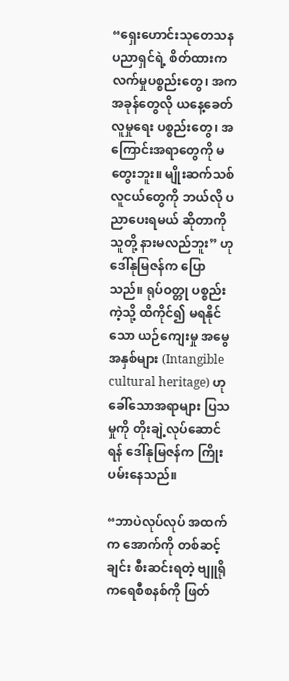“ရှေးဟောင်းသုတေသန ပညာရှင်ရဲ့ စိတ်ထားက လက်မှုပစ္စည်းတွေ၊ အကအခုန်တွေလို ယနေ့ခေတ် လူမှုရေး ပစ္စည်းတွေ၊ အကြောင်းအရာတွေကို မတွေးဘူး။ မျိုးဆက်သစ် လူငယ်တွေကို ဘယ်လို ပညာပေးရမယ် ဆိုတာကို သူတို့ နားမလည်ဘူး” ဟု ဒေါ်နုမြဇန်က ပြောသည်။ ရုပ်ဝတ္တု ပစ္စည်းကဲ့သို့ ထိကိုင်၍ မရနိုင်သော ယဉ်ကျေးမှု အမွေအနှစ်များ (Intangible cultural heritage) ဟုခေါ်သောအရာများ ပြသမှုကို တိုးချဲ့လုပ်ဆောင်ရန် ဒေါ်နုမြဇန်က ကြိုးပမ်းနေသည်။

“ဘာပဲလုပ်လုပ် အထက်က အောက်ကို တစ်ဆင့်ချင်း စီးဆင်းရတဲ့ ဗျူရိုကရေစီစနစ်ကို ဖြတ်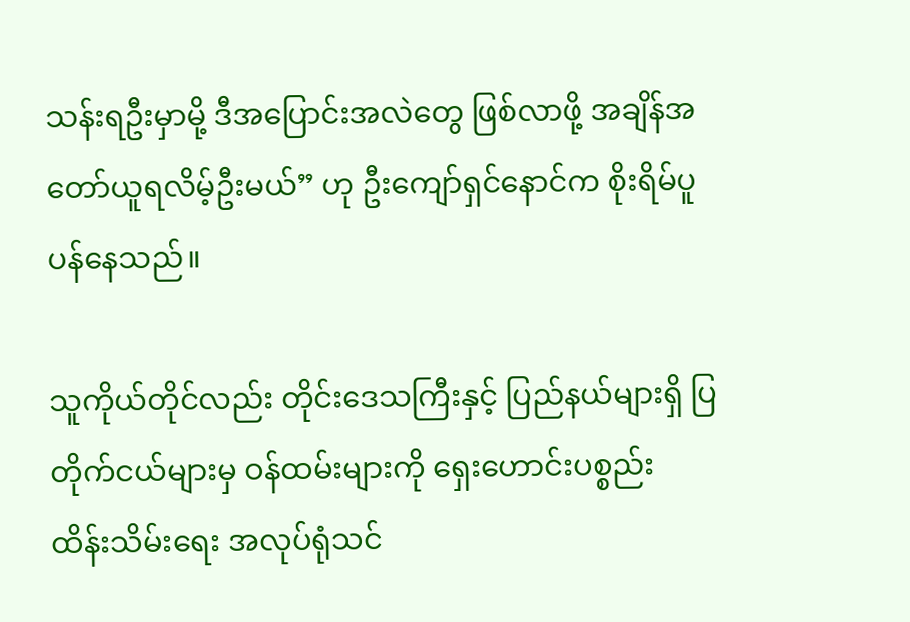သန်းရဦးမှာမို့ ဒီအပြောင်းအလဲတွေ ဖြစ်လာဖို့ အချိန်အတော်ယူရလိမ့်ဦးမယ်” ဟု ဦးကျော်ရှင်နောင်က စိုးရိမ်ပူပန်နေသည်။

သူကိုယ်တိုင်လည်း တိုင်းဒေသကြီးနှင့် ပြည်နယ်များရှိ ပြတိုက်ငယ်များမှ ဝန်ထမ်းများကို ရှေးဟောင်းပစ္စည်း ထိန်းသိမ်းရေး အလုပ်ရုံသင်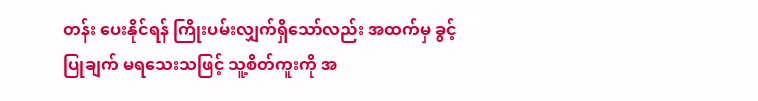တန်း ပေးနိုင်ရန် ကြိုးပမ်းလျှက်ရှိသော်လည်း အထက်မှ ခွင့်ပြုချက် မရသေးသဖြင့် သူ့စိတ်ကူးကို အ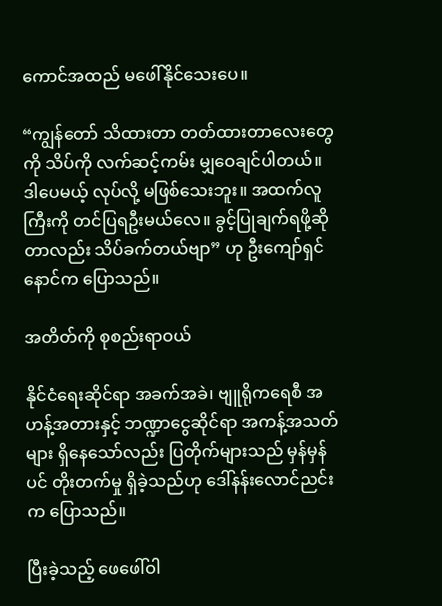ကောင်အထည် မဖေါ်နိုင်သေးပေ။

“ကျွန်တော် သိထားတာ တတ်ထားတာလေးတွေကို သိပ်ကို လက်ဆင့်ကမ်း မျှဝေချင်ပါတယ်။ ဒါပေမယ့် လုပ်လို့ မဖြစ်သေးဘူး။ အထက်လူကြီးကို တင်ပြရဦးမယ်လေ။ ခွင့်ပြုချက်ရဖို့ဆိုတာလည်း သိပ်ခက်တယ်ဗျာ” ဟု ဦးကျော်ရှင်နောင်က ပြောသည်။

အတိတ်ကို စုစည်းရာဝယ်

နိုင်ငံရေးဆိုင်ရာ အခက်အခဲ၊ ဗျူရိုကရေစီ အဟန့်အတားနှင့် ဘဏ္ဍာငွေဆိုင်ရာ အကန့်အသတ်များ ရှိနေသော်လည်း ပြတိုက်များသည် မှန်မှန်ပင် တိုးတက်မှု ရှိခဲ့သည်ဟု ဒေါ်နန်းလောင်ညင်းက ပြောသည်။

ပြီးခဲ့သည့် ဖေဖေါ်ဝါ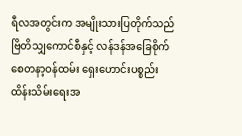ရီလအတွင်းက အမျိုးသားပြတိုက်သည် ဗြိတိသျှကောင်စီနှင့် လန်ဒန်အခြေစိုက် စေတနာ့ဝန်ထမ်း ရှေးဟောင်းပစ္စည်း ထိန်းသိမ်းရေးအ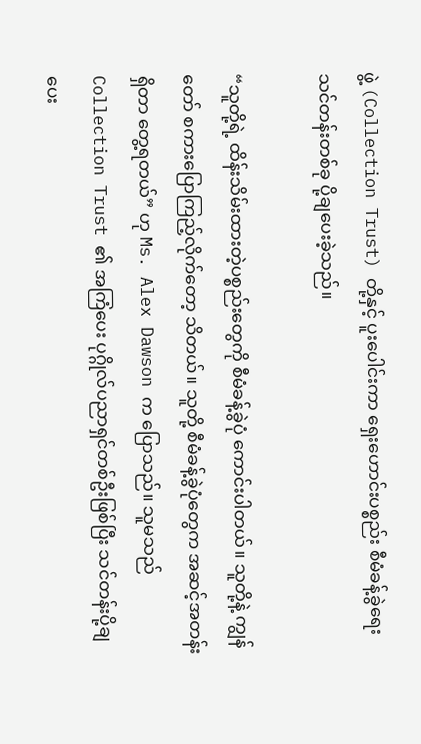ဖွဲ့ (Collection Trust) တို့နှင့် ပူးပေါင်းကာ ရှေးဟောင်းပစ္စည်း စီမံခန့်ခွဲရေး သင်တန်းတစ်ခု ပို့ချပေးခဲ့သည်။

“သူတို့ရဲ့ ထိန်းသိမ်းထားတဲ့ပစ္စည်းတွေကို စီမံခန့်ခွဲပုံ ကောင်းပါတယ်။ သူတို့နဲ့ ကျွန်တော် စကားပြောကြည့်လိုက်တော့ သိတယ်။ သူတို့ စီမံခန့်ခွဲပုံတွေက အဆင့်အတန်းရှိတာ တွေ့ရတယ်” ဟု Ms. Alex Dawson က ပြောသည်။ သူမသည် Collection Trust ၏ အကြံပေး ပုဂ္ဂိုလ်ပညာရှင်တစ်ဦးဖြစ်ပြီး သင်တန်းပို့ချပေး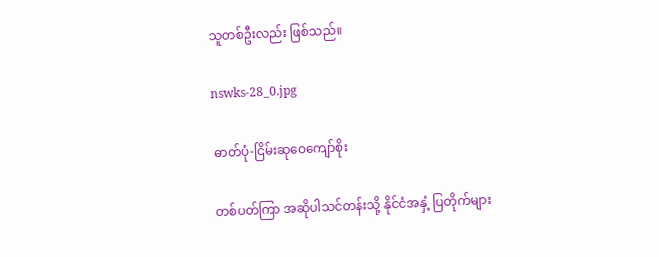သူတစ်ဦးလည်း ဖြစ်သည်။

nswks-28_0.jpg

ဓာတ်ပုံ-ငြိမ်းဆုဝေကျော်စိုး

တစ်ပတ်ကြာ အဆိုပါသင်တန်းသို့ နိုင်ငံအနှံ့ ပြတိုက်များ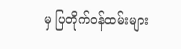မှ ပြတိုက်ဝန်ထမ်းများ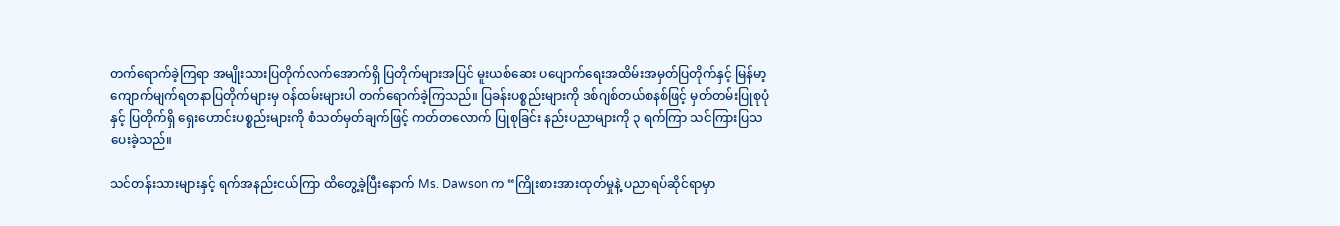တက်ရောက်ခဲ့ကြရာ အမျိုးသားပြတိုက်လက်အောက်ရှိ ပြတိုက်များအပြင် မူးယစ်ဆေး ပပျောက်ရေးအထိမ်းအမှတ်ပြတိုက်နှင့် မြန်မာ့ ကျောက်မျက်ရတနာပြတိုက်များမှ ဝန်ထမ်းများပါ တက်ရောက်ခဲ့ကြသည်။ ပြခန်းပစ္စည်းများကို ဒစ်ဂျစ်တယ်စနစ်ဖြင့် မှတ်တမ်းပြုစုပုံနှင့် ပြတိုက်ရှိ ရှေးဟောင်းပစ္စည်းများကို စံသတ်မှတ်ချက်ဖြင့် ကတ်တလောက် ပြုစုခြင်း နည်းပညာများကို ၃ ရက်ကြာ သင်ကြားပြသပေးခဲ့သည်။

သင်တန်းသားများနှင့် ရက်အနည်းငယ်ကြာ ထိတွေ့ခဲ့ပြီးနောက် Ms. Dawson က “ကြိုးစားအားထုတ်မှုနဲ့ ပညာရပ်ဆိုင်ရာမှာ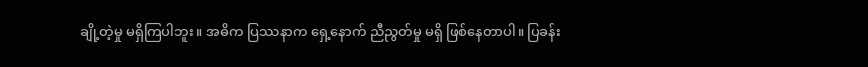ချို့တဲ့မှု မရှိကြပါဘူး။ အဓိက ပြဿနာက ရှေ့နောက် ညီညွတ်မှု မရှိ ဖြစ်နေတာပါ။ ပြခန်း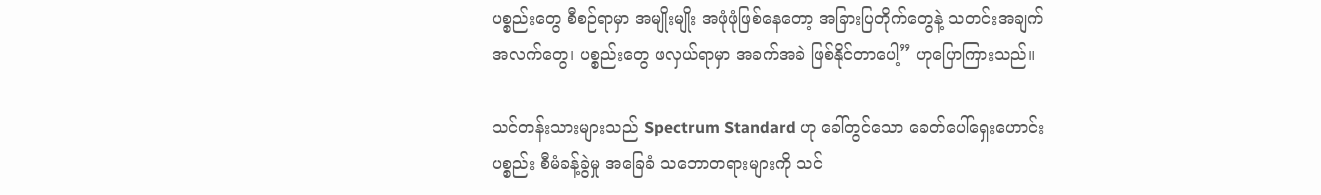ပစ္စည်းတွေ စီစဉ်ရာမှာ အမျိုးမျိုး အဖုံဖုံဖြစ်နေတော့ အခြားပြတိုက်တွေနဲ့ သတင်းအချက်အလက်တွေ၊ ပစ္စည်းတွေ ဖလှယ်ရာမှာ အခက်အခဲ ဖြစ်နိုင်တာပေါ့” ဟုပြောကြားသည်။

သင်တန်းသားများသည် Spectrum Standard ဟု ခေါ်တွင်သော ခေတ်ပေါ်ရှေးဟောင်းပစ္စည်း စီမံခန့်ခွဲမှု အခြေခံ သဘောတရားများကို သင်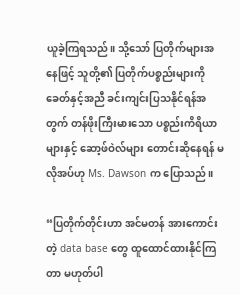ယူခဲ့ကြရသည်။ သို့သော် ပြတိုက်များအနေဖြင့် သူတို့၏ ပြတိုက်ပစ္စည်းများကို ခေတ်နှင့်အညီ ခင်းကျင်းပြသနိုင်ရန်အတွက် တန်ဖိုးကြီးမားသော ပစ္စည်းကိရိယာများနှင့် ဆော့ဖ်ဝဲလ်များ တောင်းဆိုနေရန် မလိုအပ်ဟု Ms. Dawson က ပြောသည်။

“ပြတိုက်တိုင်းဟာ အင်မတန် အားကောင်းတဲ့ data base တွေ ထူထောင်ထားနိုင်ကြတာ မဟုတ်ပါ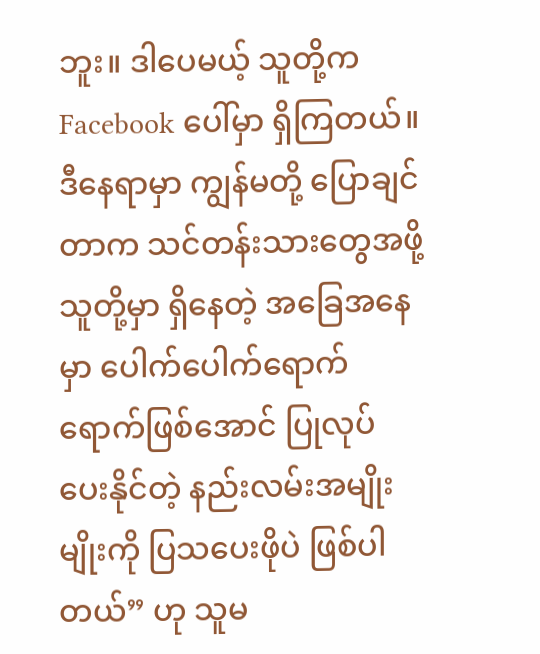ဘူး။ ဒါပေမယ့် သူတို့က Facebook ပေါ်မှာ ရှိကြတယ်။ ဒီနေရာမှာ ကျွန်မတို့ ပြောချင်တာက သင်တန်းသားတွေအဖို့ သူတို့မှာ ရှိနေတဲ့ အခြေအနေမှာ ပေါက်ပေါက်ရောက်ရောက်ဖြစ်အောင် ပြုလုပ်ပေးနိုင်တဲ့ နည်းလမ်းအမျိုးမျိုးကို ပြသပေးဖိုပဲ ဖြစ်ပါတယ်” ဟု သူမ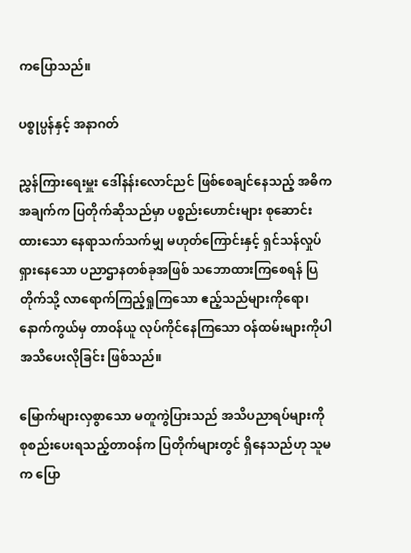ကပြောသည်။

ပစ္စုပ္ပန်နှင့် အနာဂတ်

ညွှန်ကြားရေးမှူး ဒေါ်နန်းလောင်ညင် ဖြစ်စေချင်နေသည့် အဓိကအချက်က ပြတိုက်ဆိုသည်မှာ ပစ္စည်းဟောင်းများ စုဆောင်းထားသော နေရာသက်သက်မျှ မဟုတ်ကြောင်းနှင့် ရှင်သန်လှုပ်ရှားနေသော ပညာဌာနတစ်ခုအဖြစ် သဘောထားကြစေရန် ပြတိုက်သို့ လာရောက်ကြည့်ရှုကြသော ဧည့်သည်များကိုရော၊ နောက်ကွယ်မှ တာဝန်ယူ လုပ်ကိုင်နေကြသော ဝန်ထမ်းများကိုပါ အသိပေးလိုခြင်း ဖြစ်သည်။

မြောက်များလှစွာသော မတူကွဲပြားသည် အသိပညာရပ်များကို စုစည်းပေးရသည့်တာဝန်က ပြတိုက်များတွင် ရှိနေသည်ဟု သူမက ပြော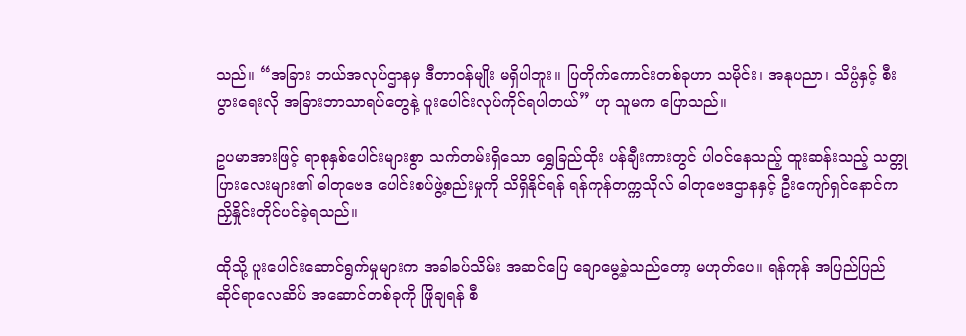သည်။ “အခြား ဘယ်အလုပ်ဌာနမှ ဒီတာဝန်မျိုး မရှိပါဘူး။ ပြတိုက်ကောင်းတစ်ခုဟာ သမိုင်း၊ အနုပညာ၊ သိပ္ပံနှင့် စီးပွားရေးလို အခြားဘာသာရပ်တွေနဲ့ ပူးပေါင်းလုပ်ကိုင်ရပါတယ်” ဟု သူမက ပြောသည်။

ဥပမာအားဖြင့် ရာစုနှစ်ပေါင်းများစွာ သက်တမ်းရှိသော ရွှေခြည်ထိုး ပန်ချီးကားတွင် ပါဝင်နေသည့် ထူးဆန်းသည့် သတ္တုပြားလေးများ၏ ဓါတုဗေဒ ပေါင်းစပ်ဖွဲ့စည်းမှုကို သိရှိနိုင်ရန် ရန်ကုန်တက္ကသိုလ် ဓါတုဗေဒဌာနနှင့် ဦးကျော်ရှင်နောင်က ညှိနှိုင်းတိုင်ပင်ခဲ့ရသည်။

ထိုသို့ ပူးပေါင်းဆောင်ရွက်မှုများက အခါခပ်သိမ်း အဆင်ပြေ ချောမွေ့ခဲ့သည်တော့ မဟုတ်ပေ။ ရန်ကုန် အပြည်ပြည်ဆိုင်ရာလေဆိပ် အဆောင်တစ်ခုကို ဖြိုချရန် စီ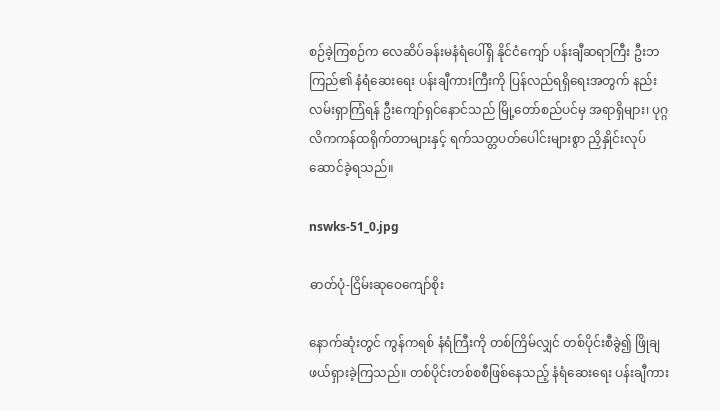စဉ်ခဲ့ကြစဉ်က လေဆိပ်ခန်းမနံရံပေါ်ရှိ နိုင်ငံကျော် ပန်းချီဆရာကြီး ဦးဘကြည်၏ နံရံဆေးရေး ပန်းချီကားကြီးကို ပြန်လည်ရရှိရေးအတွက် နည်းလမ်းရှာကြံရန် ဦးကျော်ရှင်နောင်သည် မြို့တော်စည်ပင်မှ အရာရှိများ၊ ပုဂ္ဂလိကကန်ထရိုက်တာများနှင့် ရက်သတ္တပတ်ပေါင်းများစွာ ညှိနှိုင်းလုပ်ဆောင်ခဲ့ရသည်။

nswks-51_0.jpg

ဓာတ်ပုံ-ငြိမ်းဆုဝေကျော်စိုး

နောက်ဆုံးတွင် ကွန်ကရစ် နံရံကြီးကို တစ်ကြိမ်လျှင် တစ်ပိုင်းစီခွဲ၍ ဖြိုချဖယ်ရှားခဲ့ကြသည်။ တစ်ပိုင်းတစ်စစီဖြစ်နေသည့် နံရံဆေးရေး ပန်းချီကား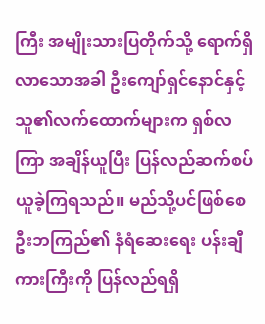ကြီး အမျိုးသားပြတိုက်သို့ ရောက်ရှိလာသောအခါ ဦးကျော်ရှင်နောင်နှင့် သူ၏လက်ထောက်များက ရှစ်လကြာ အချိန်ယူပြီး ပြန်လည်ဆက်စပ်ယူခဲ့ကြရသည်။ မည်သို့ပင်ဖြစ်စေ ဦးဘကြည်၏ နံရံဆေးရေး ပန်းချီကားကြီးကို ပြန်လည်ရရှိ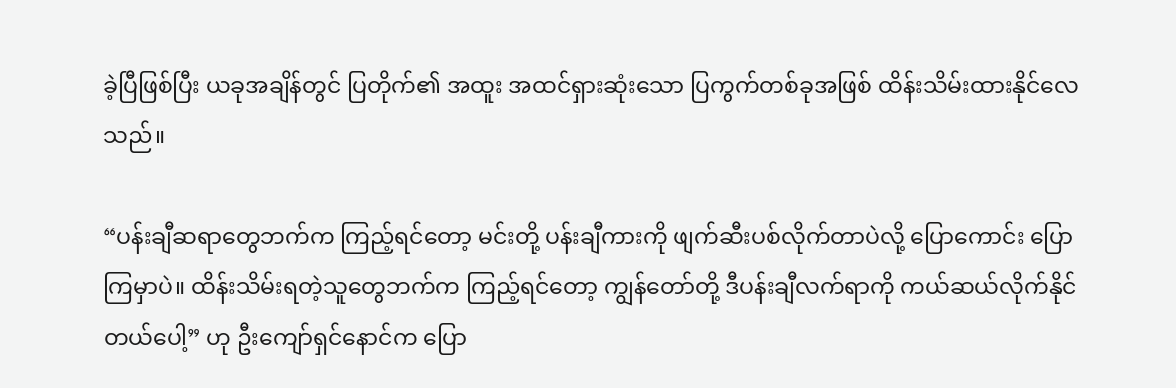ခဲ့ပြီဖြစ်ပြီး ယခုအချိန်တွင် ပြတိုက်၏ အထူး အထင်ရှားဆုံးသော ပြကွက်တစ်ခုအဖြစ် ထိန်းသိမ်းထားနိုင်လေသည်။

“ပန်းချီဆရာတွေဘက်က ကြည့်ရင်တော့ မင်းတို့ ပန်းချီကားကို ဖျက်ဆီးပစ်လိုက်တာပဲလို့ ပြောကောင်း ပြောကြမှာပဲ။ ထိန်းသိမ်းရတဲ့သူတွေဘက်က ကြည့်ရင်တော့ ကျွန်တော်တို့ ဒီပန်းချီလက်ရာကို ကယ်ဆယ်လိုက်နိုင်တယ်ပေါ့” ဟု ဦးကျော်ရှင်နောင်က ပြော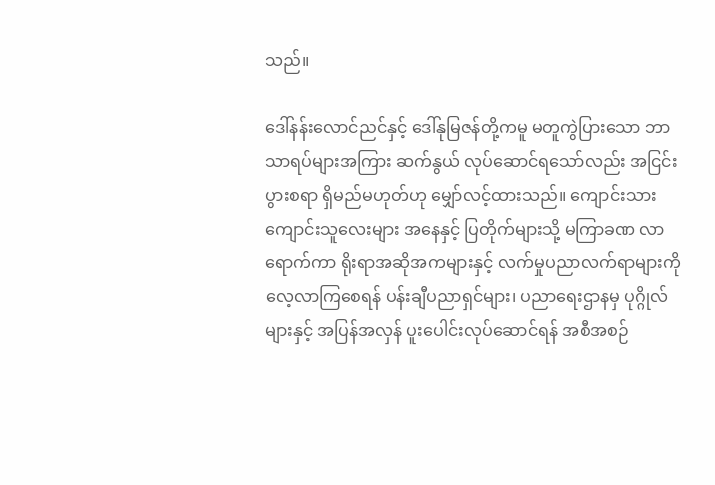သည်။

ဒေါ်နန်းလောင်ညင်နှင့် ဒေါ်နုမြဇန်တို့ကမူ မတူကွဲပြားသော ဘာသာရပ်များအကြား ဆက်နွယ် လုပ်ဆောင်ရသော်လည်း အငြင်းပွားစရာ ရှိမည်မဟုတ်ဟု မျှော်လင့်ထားသည်။ ကျောင်းသားကျောင်းသူလေးများ အနေနှင့် ပြတိုက်များသို့ မကြာခဏ လာရောက်ကာ ရိုးရာအဆိုအကများနှင့် လက်မှုပညာလက်ရာများကို လေ့လာကြစေရန် ပန်းချီပညာရှင်များ၊ ပညာရေးဌာနမှ ပုဂ္ဂိုလ်များနှင့် အပြန်အလှန် ပူးပေါင်းလုပ်ဆောင်ရန် အစီအစဉ်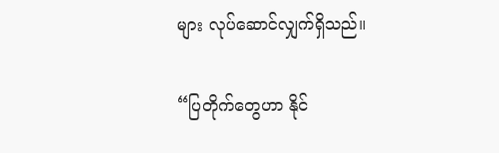များ လုပ်ဆောင်လျှက်ရှိသည်။

“ပြတိုက်တွေဟာ နိုင်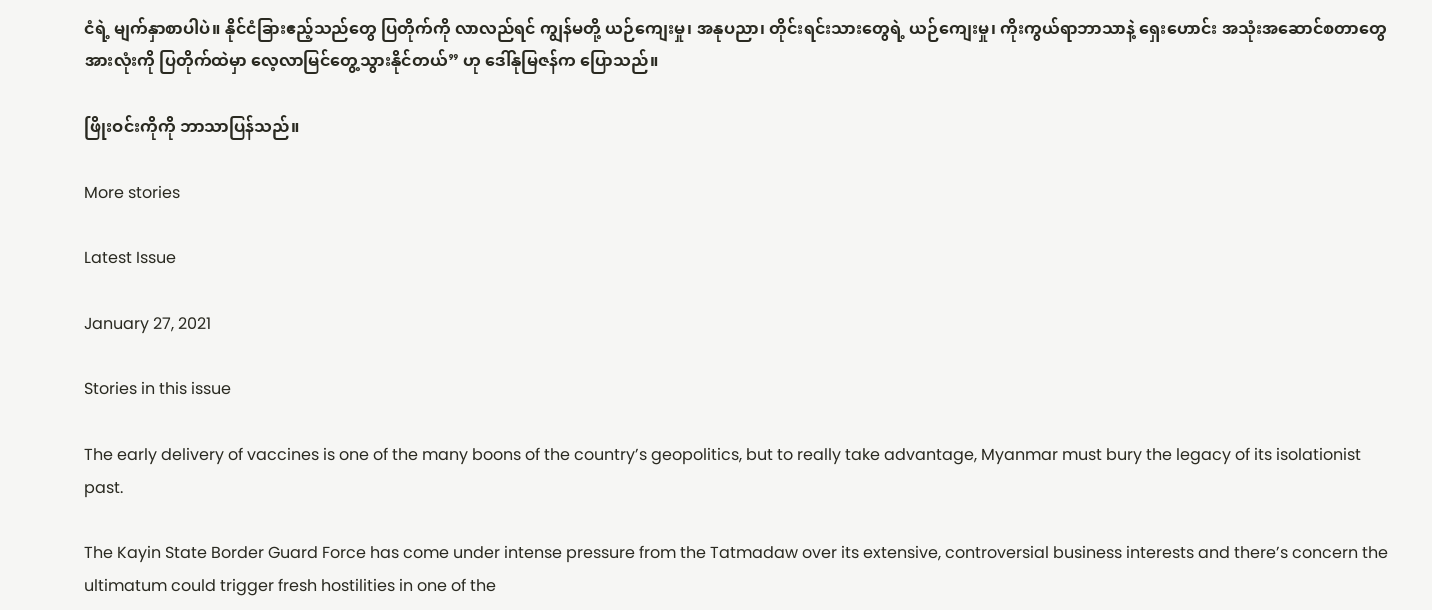ငံရဲ့ မျက်နှာစာပါပဲ။ နိုင်ငံခြားဧည့်သည်တွေ ပြတိုက်ကို လာလည်ရင် ကျွန်မတို့ ယဉ်ကျေးမှု၊ အနုပညာ၊ တိုင်းရင်းသားတွေရဲ့ ယဉ်ကျေးမှု၊ ကိုးကွယ်ရာဘာသာနဲ့ ရှေးဟောင်း အသုံးအဆောင်စတာတွေ အားလုံးကို ပြတိုက်ထဲမှာ လေ့လာမြင်တွေ့သွားနိုင်တယ်” ဟု ဒေါ်နုမြဇန်က ပြောသည်။

ဖြိုးဝင်းကိုကို ဘာသာပြန်သည်။

More stories

Latest Issue

January 27, 2021

Stories in this issue

The early delivery of vaccines is one of the many boons of the country’s geopolitics, but to really take advantage, Myanmar must bury the legacy of its isolationist past.

The Kayin State Border Guard Force has come under intense pressure from the Tatmadaw over its extensive, controversial business interests and there’s concern the ultimatum could trigger fresh hostilities in one of the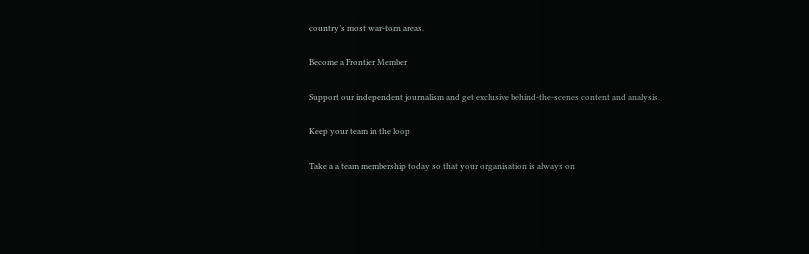country’s most war-torn areas.

Become a Frontier Member

Support our independent journalism and get exclusive behind-the-scenes content and analysis.

Keep your team in the loop

Take a a team membership today so that your organisation is always on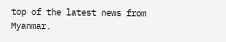top of the latest news from Myanmar.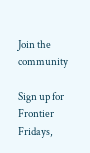Join the community

Sign up for Frontier Fridays,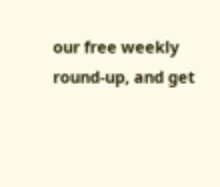our free weekly round-up, and get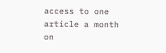access to one article a month on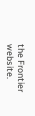the Frontier website.